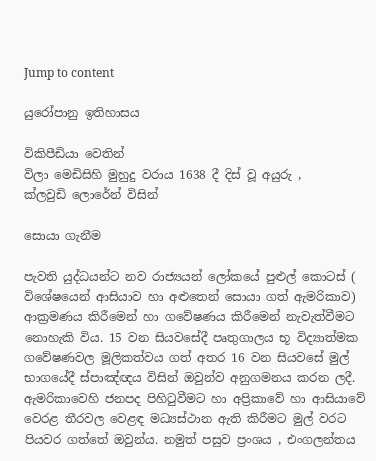Jump to content

යුරෝපානු ඉතිහාසය

විකිපීඩියා වෙතින්
විලා මෙඩිසිහි මුහුදු වරාය 1638 දී දිස් වූ අයුරු , ක්ලවුඩි ‍ලොරේන් විසින්

සොයා ගැනීම

පැවති යුද්ධයන්ට නව රාජ්‍යයන් ලෝකයේ පුළුල් කොටස් ( විශේෂයෙන් ආසියාව හා අළුතෙන් සොයා ගත් ඇමරිකාව) ආක්‍රමණය කිරීමෙන් හා ගවේෂණය කිරීමෙන් නැවැත්වීමට නොහැකි විය. 15 වන සියවසේදී පෘතුගාලය භූ විද්‍යාත්මක ගවේෂණවල මූලිකත්වය ගත් අතර 16 වන සියවසේ මුල් භාගයේදී ස්පාඤ්ඥය විසින් ඔවුන්ව අනුගමනය කරන ලදී. ඇමරිකාවෙහි ජනපද පිහිටුවීමට හා අප්‍රිකාවේ හා ආසියාවේ වෙරළ තීරවල වෙළඳ මධ්‍යස්ථාන ඇති කිරීමට මුල් වරට පියවර ගත්තේ ඔවුන්ය. නමුත් පසුව ප්‍රංශය , එංගලන්තය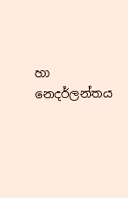හා නෙදර්ලන්තය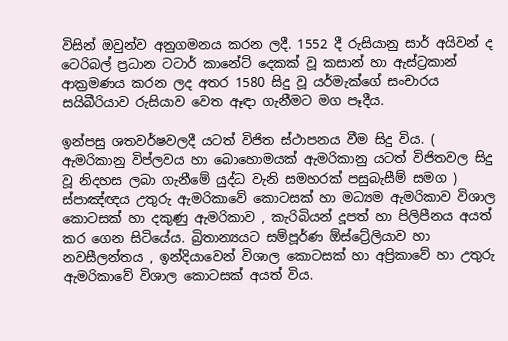විසින් ඔවුන්ව අනුගමනය කරන ලදී. 1552 දී රුසියානු සාර් අයිවන් ද ටෙරිබල් ප්‍රධාන ටටාර් කානේට් දෙකක් වූ කසාන් හා ඇස්ට්‍රකාන් ආක්‍රමණය කරන ලද අතර 1580 සිදු වූ යර්මැක්ගේ සංචාරය සයිබීරියාව රුසියාව වෙත ඈඳා ගැනීමට මග පෑදීය.

ඉන්පසු ශතවර්ෂවලදී යටත් විජිත ස්ථාපනය වීම සිදු විය. ( ඇමරිකානු විප්ලවය හා බොහොමයක් ඇමරිකානු යටත් විජිතවල සිදු වූ නිදහස ලබා ගැනීමේ යුද්ධ වැනි සමහරක් පසුබැසීම් සමග ) ස්පාඤ්ඥය උතුරු ඇමරිකාවේ කොටසක් හා මධ්‍යම ඇමරිකාව විශාල කොටසක් හා දකුණු ඇමරිකාව , කැරිබියන් දූපත් හා පිලිපීනය අයත් කර ගෙන සිටියේය. බ්‍රිතාන්‍යයට සම්පූර්ණ ඕස්ට්‍රේලියාව හා නවසීලන්තය , ඉන්දියාවෙන් විශාල කොටසක් හා අප්‍රිකාවේ හා උතුරු ඇමරිකාවේ විශාල කොටසක් අයත් විය.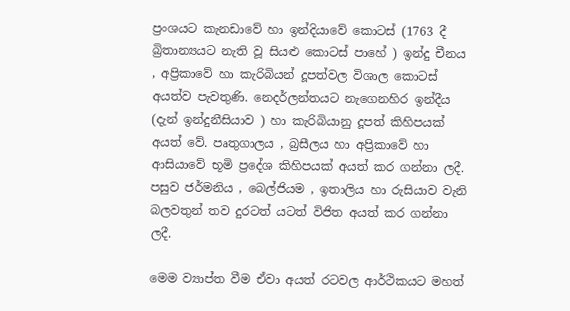ප්‍රංශයට කැනඩාවේ හා ඉන්දියාවේ කොටස් (1763 දී බ්‍රිතාන්‍යයට නැති වූ සියළු කොටස් පාහේ ) ඉන්දු චීනය , අප්‍රිකාවේ හා කැරිබියන් දූපත්වල විශාල කොටස් අයත්ව පැවතුණි. නෙදර්ලන්තයට නැගෙනහිර ඉන්දීය (දැන් ඉන්දුනීසියාව ) හා කැරිබියානු දූපත් කිහිපයක් අයත් වේ. පෘතුගාලය , බ්‍රසීලය හා අප්‍රිකාවේ හා ආසියාවේ භූමි ප්‍රදේශ කිහිපයක් අයත් කර ගන්නා ලදී. පසුව ජර්මනිය , බෙල්ජියම , ඉතාලිය හා රුසියාව වැනි බලවතුන් තව දුරටත් යටත් විජිත අයත් කර ගන්නා ලදී.

මෙම ව්‍යාප්ත වීම ඒවා අයත් රටවල ආර්ථිකයට මහත්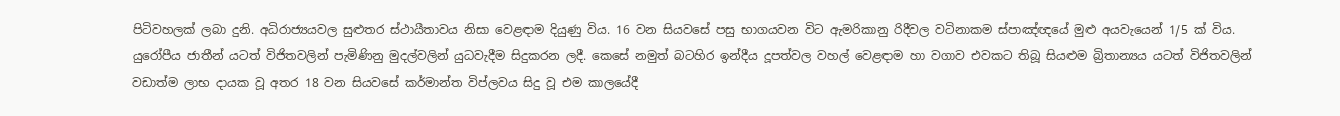පිටිවහලක් ලබා දුනි. අධිරාජ්‍යයවල සුළුතර ස්ථායීතාවය නිසා වෙළඳාම දියුණු විය. 16 වන සියවසේ පසු භාගයවන විට ඇමරිකානු රිදීවල වටිනාකම ස්පාඤ්ඥයේ මුළු අයවැයෙන් 1/5 ක් විය. යුරෝපීය ජාතීන් යටත් විජිතවලින් පැමිණිනු මුදල්වලින් යුධවැදීම සිදුකරන ලදී. කෙසේ නමුත් බටහිර ඉන්දීය දූපත්වල වහල් වෙළඳාම හා වගාව එවකට තිබූ සියළුම බ්‍රිතාන්‍යය යටත් විජිතවලින් වඩාත්ම ලාභ දායක වූ අතර 18 වන සියවසේ කර්මාන්ත විප්ලවය සිදු වූ එම කාලයේදී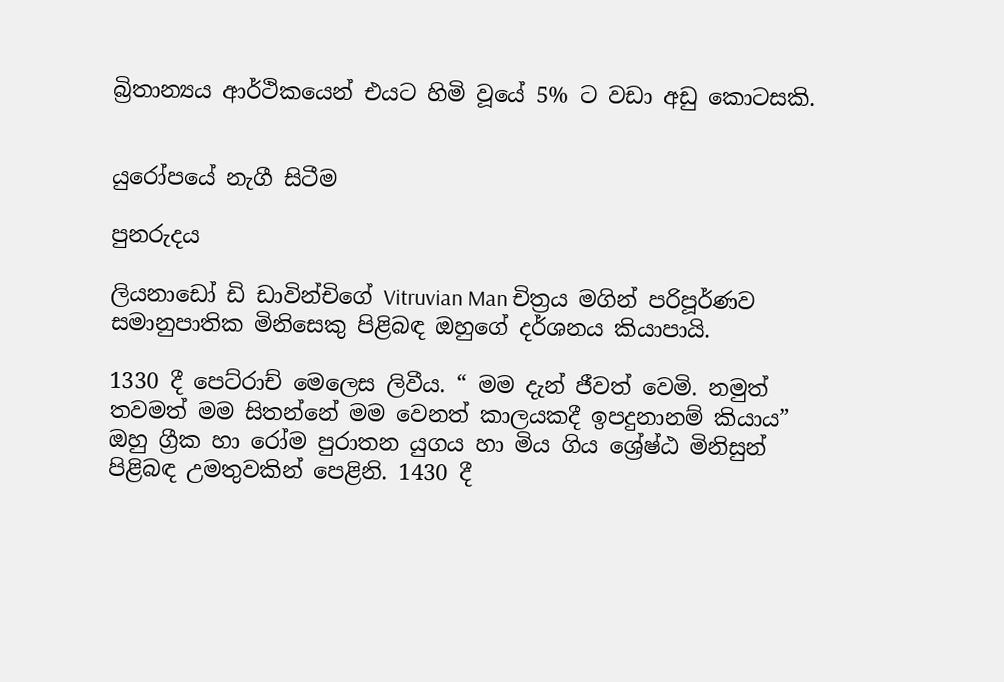බ්‍රිතාන්‍යය ආර්ථිකයෙන් එයට හිමි වූයේ 5% ට වඩා අඩු කොටසකි.


යුරෝපයේ නැගී සිටීම

පුනරුදය

ලියනාඩෝ ඩි ඩාවින්චිගේ Vitruvian Man චිත්‍රය මගින් පරිපූර්ණව සමානුපාතික මිනිසෙකු පිළිබඳ ඔහුගේ දර්ශනය කියාපායි.

1330 දී පෙට්රාච් මෙලෙස ලිවීය. “ මම දැන් ජීවත් වෙමි. නමුත් තවමත් මම සිතන්නේ මම වෙනත් කාලයකදී ඉපදුනානම් කියාය” ඔහු ග්‍රීක හා රෝම පුරාතන යුගය හා මිය ගිය ශ්‍රේෂ්ඨ මිනිසුන් පිළිබඳ උමතුවකින් පෙළිනි. 1430 දී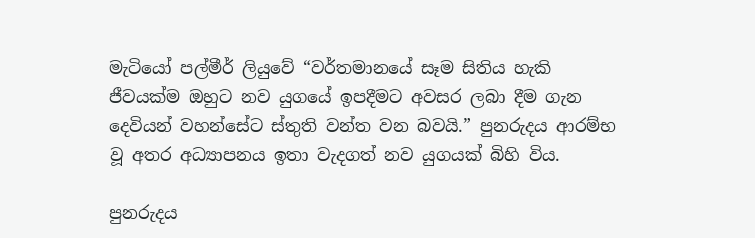මැටියෝ පල්මීර් ලියුවේ “වර්තමානයේ සෑම සිතිය හැකි ජීවයක්ම ඔහුට නව යුගයේ ඉපදීමට අවසර ලබා දීම ගැන දෙවියන් වහන්සේට ස්තුති වන්ත වන බවයි.” පුනරුදය ආරම්භ වූ අතර අධ්‍යාපනය ඉතා වැදගත් නව යුගයක් බිහි විය.

පුනරුදය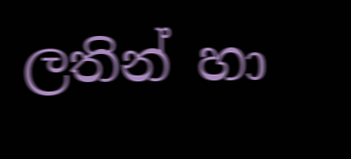ලතින් හා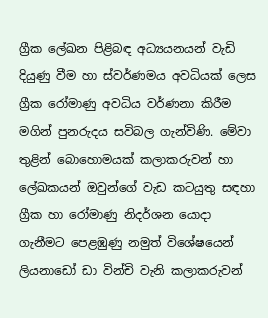ග්‍රීක ලේඛන පිළිබඳ අධ්‍යයනයන් වැඩි දියුණු වීම හා ස්වර්ණමය අවධියක් ලෙස ග්‍රීක රෝමාණු අවධිය වර්ණනා කිරීම මගින් පුනරුදය සවිබල ගැන්විණි. මේවා තුළින් බොහොමයක් කලාකරුවන් හා ලේඛකයන් ඔවුන්ගේ වැඩ කටයුතු සඳහා ග්‍රීක හා රෝමාණු නිදර්ශන යොදා ගැනීම‍ට පෙළඹුණු නමුත් විශේෂයෙන් ලියනාඩෝ ඩා වින්චි වැනි කලාකරුවන්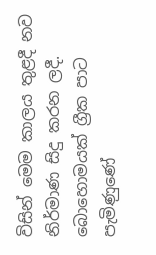විසින් මෙම ක‍‍ාලය තුළදී නව නිර්මාණ සිදු කරන ලදී. බොහොමයක් ග්‍රීක පාට පැමිණුණේ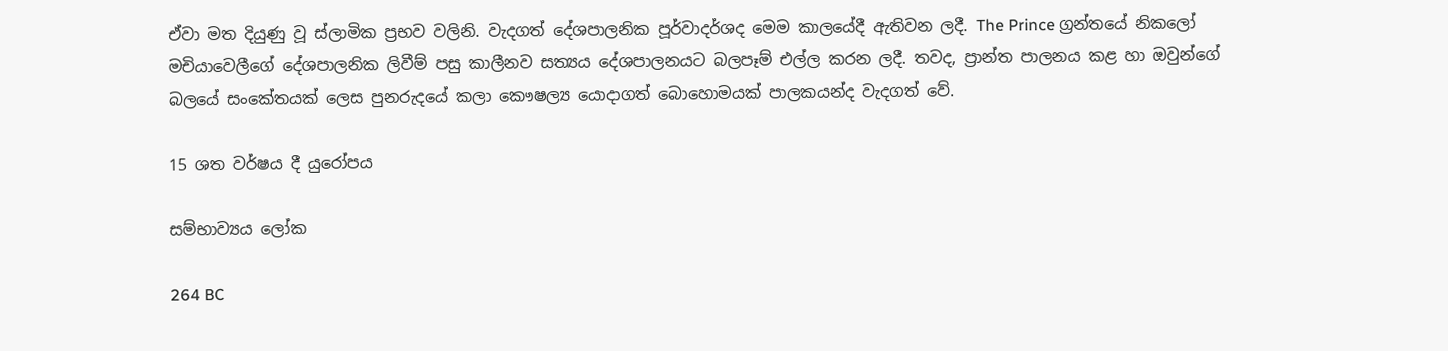ඒවා මත දියුණු වූ ස්ලාමික ප්‍රභව වලිනි. වැදගත් දේශපාලනික පූර්වාදර්ශද මෙම කාලයේදී ඇතිවන ලදී. The Prince ග්‍රන්තයේ නිකලෝ මචියාවෙලීගේ දේශපාලනික ලිවීම් පසු කාලීනව සත්‍යය දේශපාලනයට බලපෑම් එල්ල කරන ලදී. තවද, ප්‍රාන්ත පාලනය කළ හා ඔවුන්ගේ බලයේ සංකේතයක් ලෙස පුනරුදයේ කලා කෞෂල්‍ය යොදාගත් බොහොමයක් පාලකයන්ද වැදගත් වේ.

15 ශත වර්ෂය දී යුරෝපය

සම්භාව්‍යය ලෝක

264 BC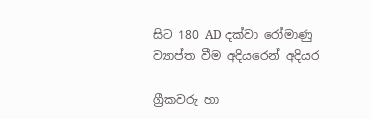සිට 180 AD දක්වා රෝමාණු ව්‍යාප්ත වීම අදියරෙන් අදියර

ග්‍රීකවරු හා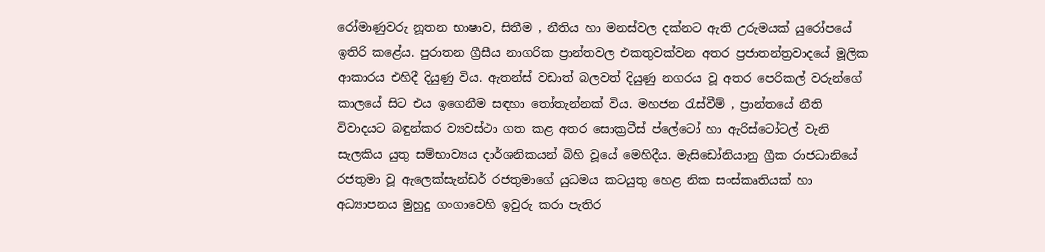රෝමාණුවරු නූතන භාෂාව, සිතීම , නීතිය හා මනස්වල දක්නට ඇති උරුමයක් යුරෝපයේ ඉතිරි කළේය. පුරාතන ග්‍රීසීය නාගරික ප්‍රාන්තවල එකතුවක්වන අතර ප්‍රජාතන්ත්‍රවාදයේ මූලික ආකාරය එහිදී දියුණු විය. ඇතන්ස් වඩාත් බලවත් දියුණු නගරය වූ අතර පෙරිකල් වරුන්ගේ කාලයේ සිට එය ඉගෙනීම සඳහා තෝතැන්නක් විය. මහජන රැස්වීම් , ප්‍රාන්තයේ නීති විවාදයට බඳුන්කර ව්‍යවස්ථා ගත කළ අතර සොක්‍රටීස් ප්ලේටෝ හා ඇරිස්ටෝටල් වැනි සැලකිය යුතු සම්භාව්‍යය දාර්ශනිකයන් බිහි වූයේ මෙහිදීය. මැසිඩෝනියානු ග්‍රීක රාජධානියේ රජතුමා වූ ඇලෙක්සැන්ඩර් රජතුමාගේ යුධමය කටයුතු හෙළ නික සංස්කෘතියක් හා අධ්‍යාපනය මුහුදු ගංගාවෙහි ඉවුරු කරා පැතිර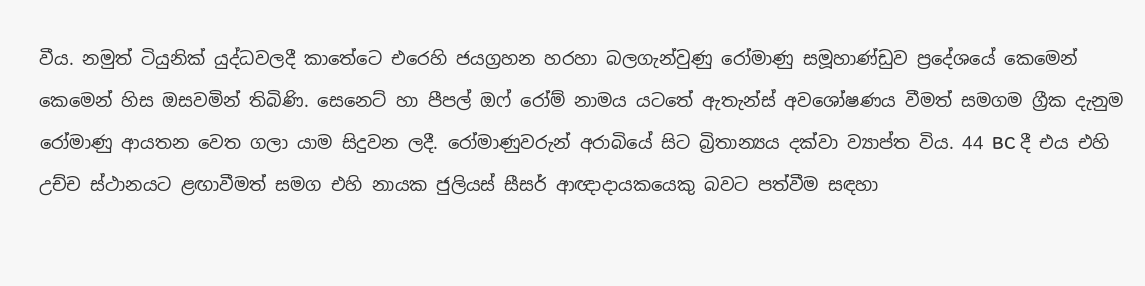වීය. නමුත් ටියුනික් යුද්ධවලදී කාතේටෙ එ‍රෙහි ජයග්‍රහන හරහා බලගැන්වුණු රෝමාණු සමූහාණ්ඩුව ප්‍රදේශයේ කෙමෙන් කෙමෙන් හිස ඔසවමින් තිබිණි. සෙනෙට් හා පීපල් ඔෆ් රෝම් නාමය යටතේ ඇතැන්ස් අවශෝෂණය වීමත් සමගම ග්‍රීක දැනුම රෝමාණු ආයතන වෙත ගලා යාම සිදුවන ලදී. රෝමාණුවරුන් අරාබියේ සිට බ්‍රිතාන්‍යය දක්වා ව්‍යාප්ත විය. 44 BC දී එය එහි උච්ච ස්ථානයට ළඟාවීමත් සමග එහි නායක ජුලියස් සීසර් ආඥාදායකයෙකු බවට පත්වීම සඳහා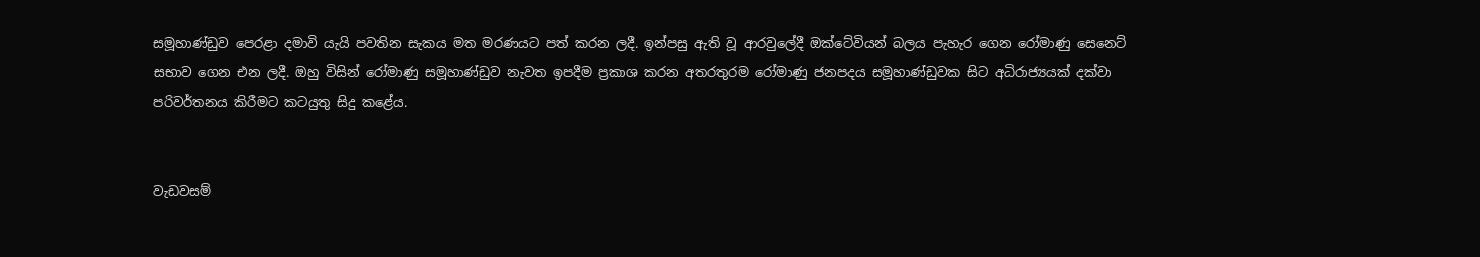සමූහාණ්ඩුව පෙරළා දමාවි යැයි පවතින සැකය මත මරණයට පත් කරන ලදී. ඉන්පසු ඇති වූ ආරවුලේදී ඔක්ටේවියන් බලය පැහැර ගෙන රෝමාණු සෙනෙට් සභාව ගෙන එන ලදී. ඔහු විසින් රෝමාණු සමූහාණ්ඩුව නැවත ඉපදීම ප්‍රකාශ කරන අතරතුරම රෝමාණු ජනපදය සමූහාණ්ඩුවක සිට අධිරාජ්‍යයක් දක්වා පරිවර්තනය කිරීමට කටයුතු සිදු කළේය.


වැඩවසම්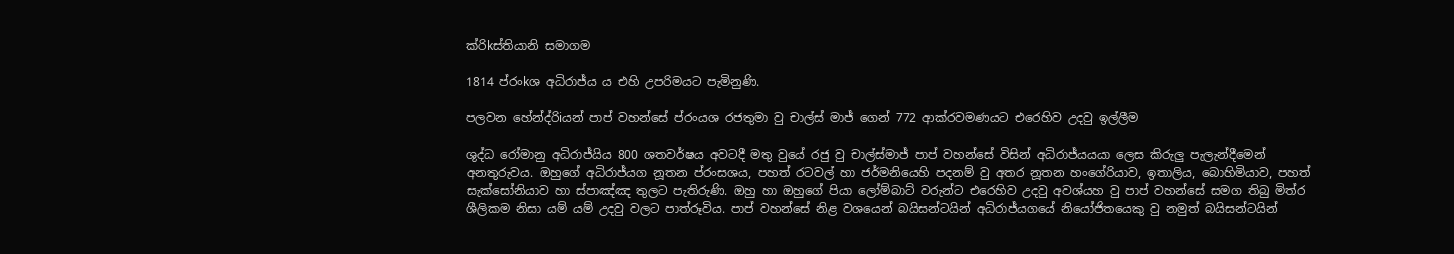ක්රිkස්තියානි සමාගම

1814 ප්රංkශ අධිරාජ්ය ය එහි උපරිමයට පැමිනුණි.

පලවන හේන්ද්රිiයන් පාප් වහන්සේ ප්රංයශ රජතුමා වු චාල්ස් මාජ් ගෙන් 772 ආක්රවමණයට එරෙහිව උදවු ඉල්ලීම

ශුද්ධ රෝමානු අධිරාජ්යිය 800 ශතවර්ෂය අවටදී මතු වුයේ රජු වු චාල්ස්මාජ් පාප් වහන්සේ විසින් අධිරාජ්යයයා ලෙස කිරුලු පැලැන්දීමෙන් අනතුරුවය. ඔහුගේ අධිරාජ්යග නූතන ප්රංසශය, පහත් රටවල් හා ජර්මනියෙහි පදනම් වු අතර නූතන හංගේරියාව, ඉතාලිය, බොහිමියාව, පහත් සැක්සෝනියාව හා ස්පාඤ්ඤ තුලට පැතිරුණි. ඔහු හා ඔහුගේ පියා ලෝම්බාට් වරුන්ට එරෙහිව උදවු අවශ්යහ වු පාප් වහන්සේ සමග තිබු මිත්ර ශීලිකම නිසා යම් යම් උදවු වලට පාත්රූවිය. පාප් වහන්සේ නිළ වශයෙන් බයිසන්ටයින් අධිරාජ්යගයේ නියෝජිතයෙකු වු නමුත් බයිසන්ටයින්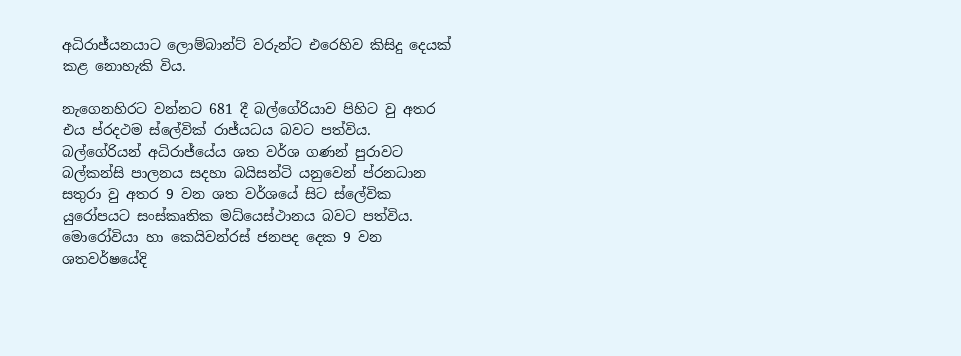අධිරාජ්යනයාට ලොම්බාන්ට් වරුන්ට එරෙහිව කිසිදු දෙයක් කළ නොහැකි විය.

නැගෙනහිරට වන්නට 681 දී බල්ගේරියාව පිහිට වු අතර එය ප්රදථම ස්ලේවික් රාජ්යධය බවට පත්විය. බල්ගේරියන් අධිරාජ්යේය ශත වර්ශ ගණන් පුරාවට බල්කන්සි පාලනය සදහා බයිසන්ටි යනුවෙන් ප්රනධාන සතුරා වු අතර 9 වන ශත වර්ශයේ සිට ස්ලේවික යුරෝපයට සංස්කෘතික මධ්යෙස්ථානය බවට පත්විය. මොරෝවියා හා කෙයිවන්රස් ජනපද දෙක 9 වන ශතවර්ෂයේදි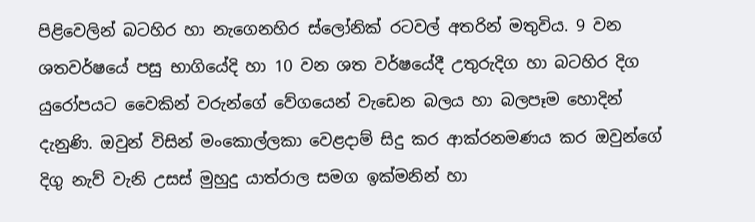පිළිවෙලින් බටහිර හා නැගෙනහිර ස්ලෝනික් රටවල් අතරින් මතුවිය. 9 වන ශතවර්ෂයේ පසු භාගියේදි හා 10 වන ශත වර්ෂයේදී උතුරුදිග හා බටහිර දිග යුරෝපයට වෛකින් වරුන්ගේ වේගයෙන් වැඩෙන බලය හා බලපෑම හොදින් දැනුණි. ඔවුන් විසින් මංකොල්ලකා වෙළදාම් සිදු කර ආක්රනමණය කර ඔවුන්ගේ දිගු නැව් වැනි උසස් මුහුදු යාත්රාල සමග ඉක්මනින් හා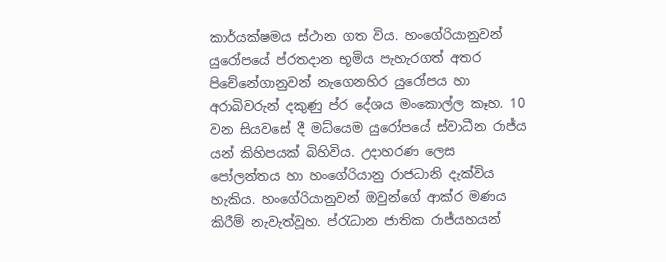කාර්යක්ෂමය ස්ථාන ගත විය. හංගේරියානුවන් යුරෝපයේ ප්රතදාන භූමිය පැහැරගත් අතර පිචේනේගානුවන් නැගෙනහිර යුරෝපය හා අරාබිවරුන් දකුණු ප්ර දේශය මංකොල්ල කෑහ. 10 වන සියවසේ දී මධ්යෙම යුරෝපයේ ස්වාධීන රාජ්ය යන් කිහිපයක් බිහිවිය. උදාහරණ ලෙස පෝලන්තය හා හංගේරියානු රාජධානි දැක්විය හැකිය. හංගේරියානුවන් ඔවුන්ගේ ආක්ර මණය කිරීම් නැවැත්වූහ. ප්රැධාන ජාතික රාජ්යහයන්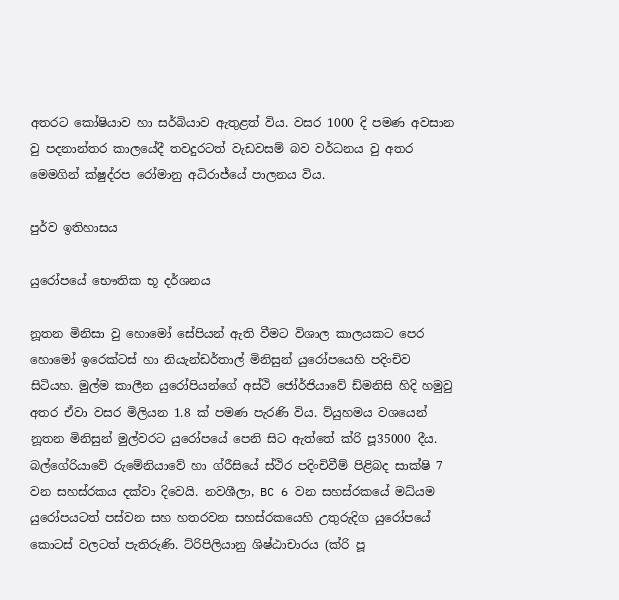අතරට කෝෂියාව හා සර්බියාව ඇතුළත් විය. වසර 1000 දි පමණ අවසාන වු පදනාන්තර කාලයේදී තවදුරටත් වැඩවසම් බව වර්ධනය වු අතර මෙමගින් ක්ෂුද්රප රෝමානු අධිරාජ්යේ පාලනය විය.

පුර්ව ඉතිහාසය

යුරෝපයේ භෞතික භූ දර්ශනය

නූතන මිනිසා වු හොමෝ සේපියන් ඇති වීමට විශාල කාලයකට පෙර හොමෝ ඉරෙක්ටස් හා නියැන්ඩර්තාල් මිනිසුන් යුරෝපයෙහි පදිංචිව සිටියහ. මුල්ම කාලීන යුරෝපියන්ගේ අස්ථි ජෝර්ජියාවේ ඩ්මනිසි හිදි හමුවු අතර ඒවා වසර මිලියන 1.8 ක් පමණ පැරණි විය. ව්යුහමය වශයෙන් නූතන මිනිසුන් මුල්වරට යුරෝපයේ පෙනි සිට ඇත්තේ ක්රි පූ35000 දීය. බල්ගේරියාවේ රුමේනියාවේ හා ග්රීසියේ ස්ථිර පදිංචිවීම් පිළිබද සාක්ෂි 7 වන සහස්රකය දක්වා දිවෙයි. නවශීලා, BC 6 වන සහස්රකයේ මධ්යම යුරෝපයටත් පස්වන සහ හතරවන සහස්රකයෙහි උතුරුදිග යුරෝපයේ කොටස් වලටත් පැතිරුණි. ට්රිපිලියානු ශිෂ්ඨාචාරය (ක්රි පූ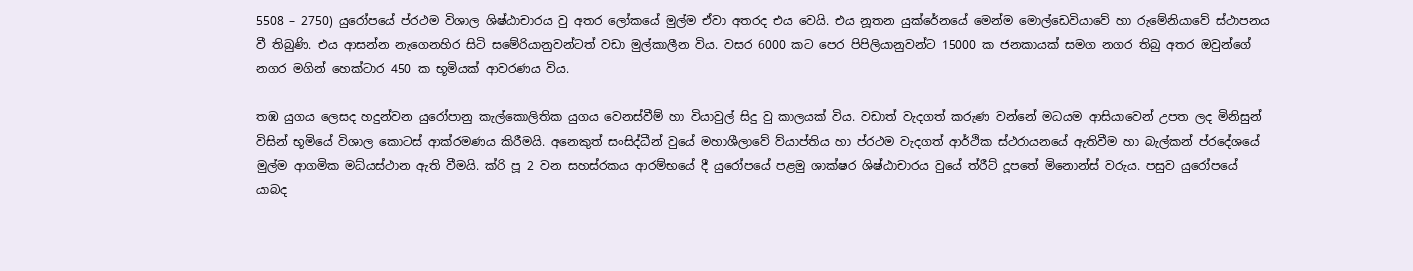5508 – 2750) යුරෝපයේ ප්රථම විශාල ශිෂ්ඨාචාරය වු අතර ලෝකයේ මුල්ම ඒවා අතරද එය වෙයි. එය නූතන යුක්රේනයේ මෙන්ම මොල්ඩෙවියාවේ හා රුමේනියාවේ ස්ථාපනය වී තිබුණි. එය ආසන්න නැගෙනහිර සිටි සමේරියානුවන්ටත් වඩා මුල්කාලීන විය. වසර 6000 කට පෙර පිපිලියානුවන්ට 15000 ක ජනකායක් සමග නගර තිබු අතර ඔවුන්ගේ නගර මගින් හෙක්ටාර 450 ක භූමියක් ආවරණය විය.

තඹ යුගය ලෙසද හදුන්වන යුරෝපානු කැල්කොලිතික යුගය වෙනස්වීම් හා වියාවුල් සිදු වු කාලයක් විය. වඩාත් වැදගත් කරුණ වන්නේ මධයම ආසියාවෙන් උපත ලද මිනිසුන් විසින් භූමියේ විශාල කොටස් ආක්රමණය කිරීමයි. අනෙකුත් සංසිද්ධීන් වුයේ මහාශීලාවේ ව්යාප්තිය හා ප්රථම වැදගත් ආර්ථික ස්ථරායනයේ ඇතිවීම හා බැල්කන් ප්රදේශයේ මුල්ම ආගමික මධ්යස්ථාන ඇති වීමයි. ක්රි පූ 2 වන සහස්රකය ආරම්භයේ දී යුරෝපයේ පළමු ශාක්ෂර ශිෂ්ඨාචාරය වුයේ ත්රීට් දූපතේ මිනොන්ස් වරුය. පසුව යුරෝපයේ යාබද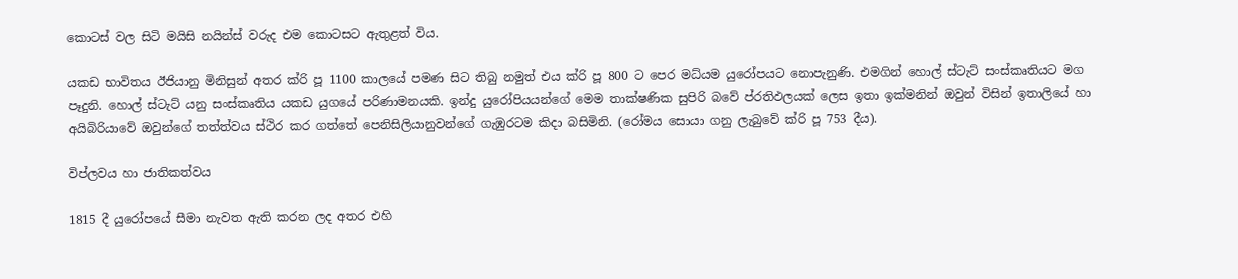කොටස් වල සිටි මයිසි නයින්ස් වරුද එම කොටසට ඇතුළත් විය.

යකඩ භාවිතය ඊජියානු මිනිසුන් අතර ක්රි පූ 1100 කාලයේ පමණ සිට තිබු නමුත් එය ක්රි පූ 800 ට පෙර මධ්යම යුරෝපයට නොපැනුණි. එමගින් හොල් ස්ටැට් සංස්කෘතියට මග පෑදුනි. හොල් ස්ටැට් යනු සංස්කෘතිය යකඩ යුගයේ පරිණාමනයකි. ඉන්දු යුරෝපියයන්ගේ මෙම තාක්ෂණික සුපිරි බවේ ප්රතිඵලයක් ලෙස ඉතා ඉක්මනින් ඔවුන් විසින් ඉතාලියේ හා අයිබිරියාවේ ඔවුන්ගේ තත්ත්වය ස්ථිර කර ගත්තේ පෙනිසිලියානුවන්ගේ ගැඹුරටම කිදා බසිමිනි. (රෝමය සොයා ගනු ලැබුවේ ක්රි පූ 753 දීය).

විප්ලවය හා ජාතිකත්වය

1815 දී යුරෝපයේ සීමා නැවත ඇති කරන ලද අතර එහි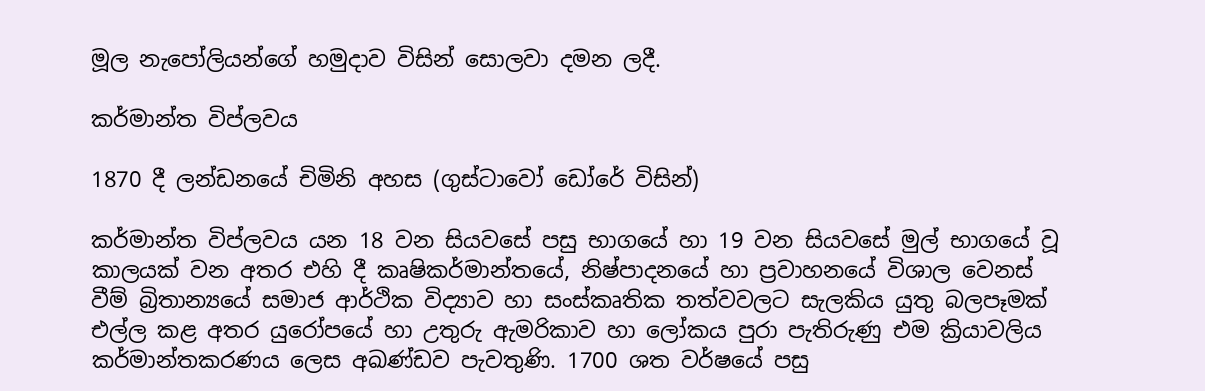මූල නැපෝලියන්ගේ හමුදාව විසින් සොලවා දමන ලදී.

කර්මාන්ත විප්ලවය

1870 දී ලන්ඩනයේ චිමිනි අහස (ගුස්‍ටාවෝ ඩෝරේ විසින්)

කර්මාන්ත විප්ලවය යන 18 වන සියවසේ පසු භාගයේ හා 19 වන සියවසේ මුල් භාගයේ වූ කාලයක් වන අතර එහි දී කෘෂිකර්මාන්තයේ, නිෂ්පාදනයේ හා ප්‍රවාහනයේ විශාල වෙනස් වීම් බ්‍රිතාන්‍යයේ සමාජ ආර්ථික විද්‍යාව හා සංස්කෘතික තත්වවලට සැලකිය යුතු බලපෑමක් එල්ල කළ අතර යුරෝපයේ හා උතුරු ඇමරිකාව ‍හා ලෝකය පුරා පැතිරුණු එම ක්‍රියාවලිය කර්මාන්තකරණය ලෙස අඛණ්ඩව පැවතුණි. 1700 ශත වර්ෂයේ පසු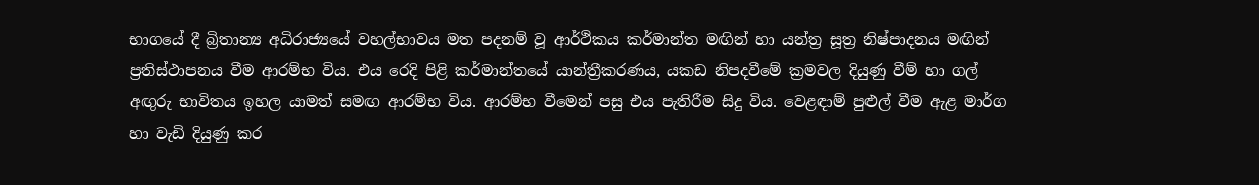භාගයේ දී බ්‍රිතාන්‍ය අධිරාජ්‍යයේ වහල්භාවය මත පදනම් වූ ආර්ථිකය කර්මාන්ත මඟින් හා යන්ත්‍ර සූත්‍ර නිෂ්පාදනය මඟින් ප්‍රතිස්ථාපනය වීම ආරම්භ විය. එය රෙදි පිළි කර්මාන්තයේ යාන්ත්‍රීකරණය, යකඩ නිපදවීමේ ක්‍රමවල දියුණු වීම් හා ගල් අඟුරු භාවිතය ඉහල යාමත් සමඟ ආරම්භ විය. ආරම්භ වීමෙන් පසු එය පැතිරීම සිදු විය. වෙළඳාම් පුළුල් වීම ඇළ මාර්ග හා වැඩි දියුණු කර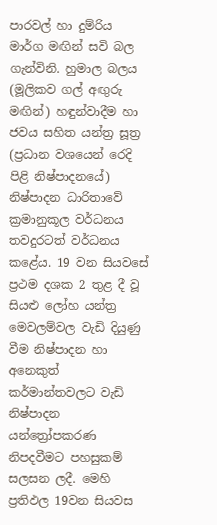පාරවල් හා දුම්රිය මාර්ග මඟින් සවි බල ගැන්විනි. හුමාල බලය (මූලිකව ගල් අඟුරු මඟින්) හඳුන්වාදීම හා ජවය සහිත යන්ත්‍ර සූත්‍ර (ප්‍රධාන වශයෙන් රෙදි පිළි නිෂ්පාදනයේ) නිෂ්පාදන ධාරිතාවේ ක්‍රමානුකූල වර්ධනය තවදුරටත් වර්ධනය කළේය. 19 වන සියවසේ ප්‍රථම දශක 2 තුළ දී වූ සියළු ලෝහ යන්ත්‍ර මෙවලම්වල වැඩි දියුණු වීම නිෂ්පාදන හා අනෙකුත් කර්මාන්තවලට වැඩි නිෂ්පාදන යන්ත්‍රෝපකරණ නිපදවීමට පහසුකම් සලසන ලදී. මෙහි ප්‍රතිඵල 19වන සියවස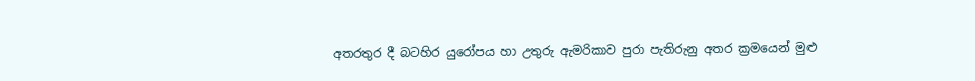අතරතුර දී බටහිර යුරෝපය හා උතුරු ඇමරිකාව පුරා පැතිරුනු අතර ක්‍රමයෙන් මුළු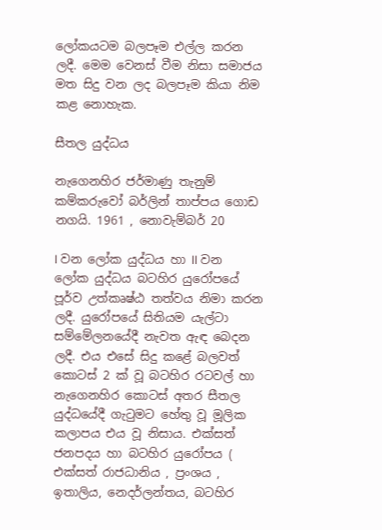ලෝකයටම බලපෑම එල්ල කරන ලදී. මෙම වෙනස් වීම නිසා සමාජය මත සිදු වන ලද බලපෑම කියා නිම කළ නොහැක.

සීතල යුද්ධය

නැගෙනහිර ජර්මාණු තැනුම් කම්කරුවෝ බර්ලින් තාප්පය ගොඩ නගයි. 1961 , නොවැම්බර් 20

I වන ලෝක යුද්ධය හා II වන ලෝක යුද්ධය බටහිර යුරෝපයේ පූර්ව උත්කෘෂ්ඨ තත්වය නිමා කරන ලදී. යුරෝපයේ සිතියම යැල්ටා සම්මේලනයේදී නැවත ඇඳ බෙදන ලදී. එය එසේ සිදු කළේ බලවත් කො‍ටස් 2 ක් වූ බටහිර රටවල් හා නැගෙනහිර කොටස් අතර සීතල යුද්ධයේදී ගැටුමට හේතු වූ මූලික කලාපය එය වූ නිසාය. එක්සත් ජනපදය හා බටහිර යුරෝපය ( එක්සත් රාජධානිය , ප්‍රංශය , ඉතාලිය, නෙදර්ලන්තය, බටහිර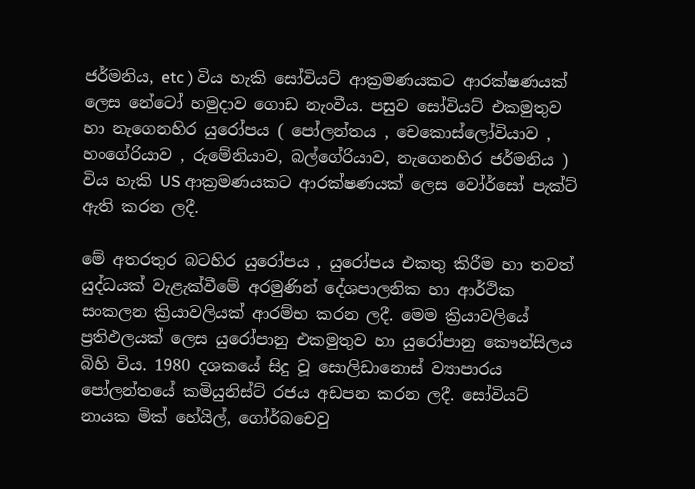ජර්මනිය, etc ) විය හැකි සෝවියට් ආක්‍රමණයකට ආරක්ෂණයක් ලෙස නේටෝ හමුදාව ගොඩ නැංවීය. පසුව සෝවියට් එකමුතුව හා නැගෙනහිර යුරෝපය ( පෝලන්තය , චෙකොස්ලෝවියාව , හංගේරියාව , රුමේනියාව, බල්ගේරියාව, නැගෙනහිර ජර්මනිය ) විය හැකි US ආක්‍රමණයකට ආරක්ෂණයක් ලෙස වෝර්සෝ පැක්ට් ඇති කරන ලදී‍.

මේ අතරතුර බටහිර යුරෝපය , යුරෝපය එකතු කිරීම හා තවත් යුද්ධයක් වැළැක්වීමේ අරමුණින් දේශපාලනික හා ආර්ථික සංකලන ක්‍රියාවලියක් ආරම්භ කරන ලදී. මෙම ක්‍රියාවලියේ ප්‍රතිඵලයක් ලෙස යුරෝපානු එකමුතුව හා යුරෝපානු කෞන්සිලය බිහි විය. 1980 දශකයේ සිදු වූ සොලිඩානොස් ව්‍යාපාරය පෝලන්තයේ කමියුනිස්ට් රජය අඩපන කරන ලදී. සෝවියට් නායක මික් හේයිල්, ගෝර්බචෙවු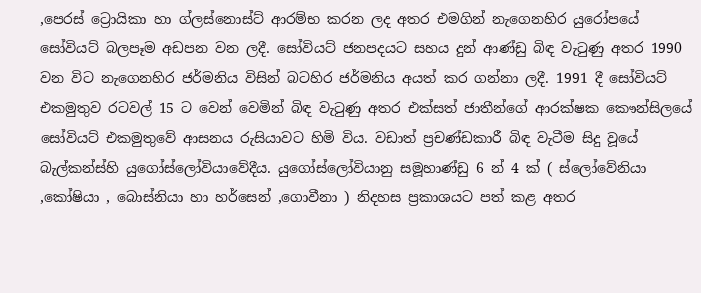,පෙරස් ට්‍රොයිකා හා ග්ලස්නොස්ට් ආරම්භ කරන ලද අතර එමගින් නැගෙනහිර යුරෝපයේ සෝවියට් බලපෑම අඩපන වන ලදී. සෝවියට් ජනපදයට සහය දුන් ආණ්ඩු බිඳ වැටුණු අතර 1990 වන විට නැගෙනහිර ජර්මනිය විසින් බටහිර ජර්මනිය අයත් කර ගන්නා ලදී. 1991 දී සෝවියට් එකමුතුව රටවල් 15 ට වෙන් වෙමින් බිඳ වැටුණු අතර එක්සත් ජාතීන්ගේ ආරක්ෂක කෞන්සි‍ලයේ සෝවියට් එකමුතුවේ ආසනය රුසියාවට හිමි විය. වඩාත් ප්‍රචණ්ඩකාරී බිඳ වැටීම සිදු වූයේ බැල්කන්ස්හි යුගෝස්ලෝවියාවේදීය. යුගෝස්ලෝවියානු සමූහාණ්ඩු 6 න් 4 ක් ( ස්ලෝවේනියා ,කෝෂියා , බොස්නියා හා හර්සෙන් ,ගොවීනා ) නිදහස ප්‍රකාශයට පත් කළ අතර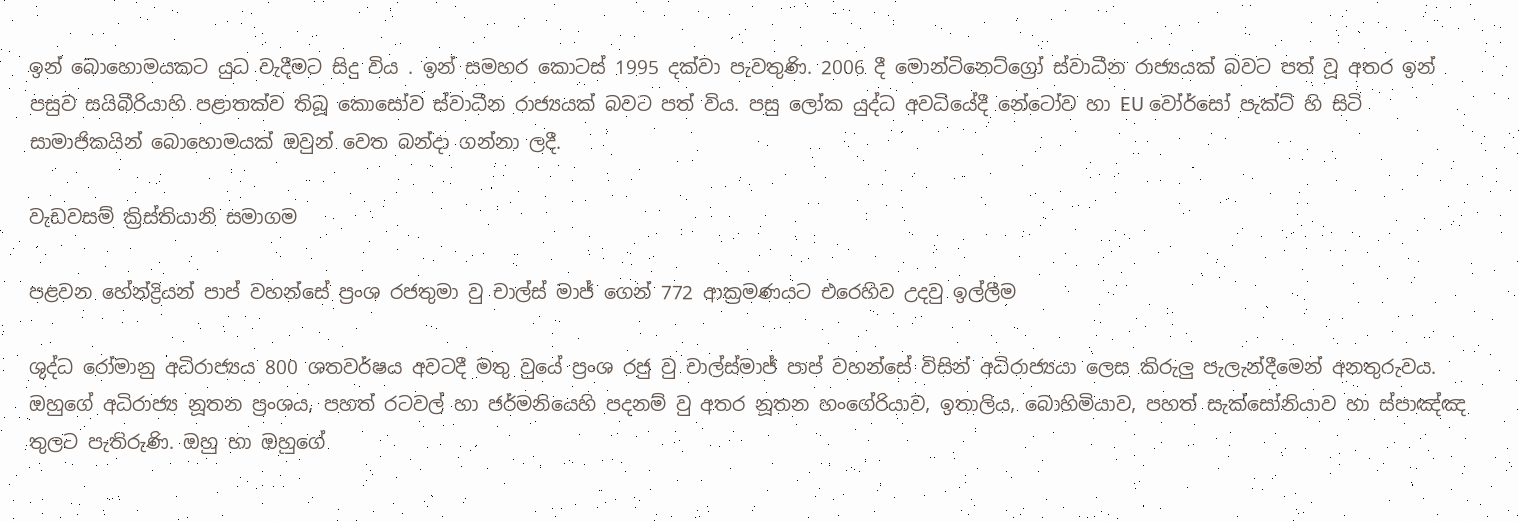ඉන් ‍බොහොමයකට යුධ වැදීමට සිදු විය . ඉන් සමහර කොටස් 1995 දක්වා පැවතුණි. 2006 දී මොන්ටිනෙට්ග්‍රෝ ස්වාධීන රාජ්‍යයක් බවට පත් වූ අතර ඉන් පසුව සයිබීරියාහි පළාතක්ව තිබූ කොසෝව ස්වාධීන රාජ්‍යයක් බවට පත් විය. පසු ලෝක යුද්ධ අවධියේදී නේටෝව හා EU වෝර්සෝ පැක්ට් හි සිටි සාමාජිකයින් බොහොමයක් ඔවුන් වෙත බන්දා ගන්නා ලදී.

වැඩවසම් ක්‍රිස්තියානි සමාගම

පළවන හේන්ද්‍රියන් පාප් වහන්සේ ප්‍රංශ රජතුමා වු චාල්ස් මාජ් ගෙන් 772 ආක්‍රමණයට එරෙහිව උදවු ඉල්ලීම

ශුද්ධ රෝමානු අධිරාජ්‍යය 800 ශතවර්ෂය අවටදී මතු වුයේ ප්‍රංශ රජු වු චාල්ස්මාජ් පාප් වහන්සේ විසින් අධිරාජ්‍යයා ලෙස කිරුලු පැලැන්දීමෙන් අනතුරුවය. ඔහුගේ අධිරාජ්‍ය නූතන ප්‍රංශය, පහත් රටවල් හා ජර්මනියෙහි පදනම් වු අතර නූතන හංගේරියාව, ඉතාලිය, බොහිමියාව, පහත් සැක්සෝනියාව හා ස්පාඤ්ඤ තුලට පැතිරුණි. ඔහු හා ඔහුගේ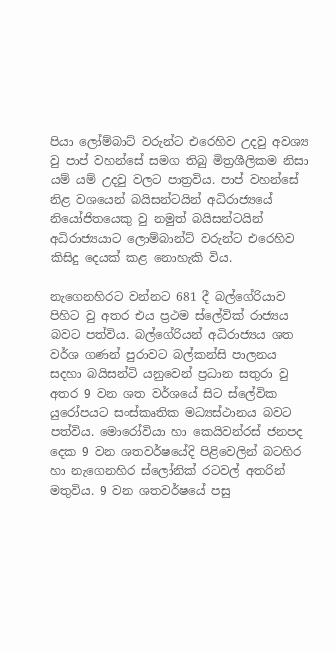පියා ලෝම්බාට් වරුන්ට එරෙහිව උදවු අවශ්‍ය වු පාප් වහන්සේ සමග තිබු මිත්‍රශීලිකම නිසා යම් යම් උදවු වලට පාත්‍රවිය. පාප් වහන්සේ නිළ වශයෙන් බයිසන්ටයින් අධිරාජ්‍යයේ නියෝජිතයෙකු වු නමුත් බයිසන්ටයින් අධිරාජ්‍යයාට ලොම්බාන්ට් වරුන්ට එරෙහිව කිසිදු දෙයක් කළ නොහැකි විය.

නැගෙනහිරට වන්නට 681 දී බල්ගේරියාව පිහිට වු අතර එය ප්‍රථම ස්ලේවික් රාජ්‍යය බවට පත්විය. බල්ගේරියන් අධිරාජ්‍යය ශත වර්ශ ගණන් පුරාවට බල්කන්සි පාලනය සදහා බයිසන්ටි යනුවෙන් ප්‍රධාන සතුරා වු අතර 9 වන ශත වර්ශයේ සිට ස්ලේවික යුරෝපයට සංස්කෘතික මධ්‍යස්ථානය බවට පත්විය. මොරෝවියා හා කෙයිවන්රස් ජනපද දෙක 9 වන ශතවර්ෂයේදි පිළිවෙලින් බටහිර හා නැගෙනහිර ස්ලෝනික් රටවල් අතරින් මතුවිය. 9 වන ශතවර්ෂයේ පසු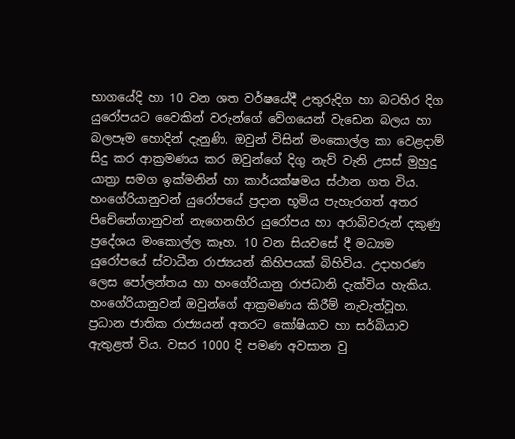භාගයේදි හා 10 වන ශත වර්ෂයේදී උතුරුදිග හා බටහිර දිග යුරෝපයට වෛකින් වරුන්ගේ වේගයෙන් වැඩෙන බලය හා බලපෑම හොදින් දැනුණි. ඔවුන් විසින් මංකොල්ල කා වෙළදාම් සිදු කර ආක්‍රමණය කර ඔවුන්ගේ දිගු නැව් වැනි උසස් මුහුදු යාත්‍රා සමග ඉක්මනින් හා කාර්යක්ෂමය ස්ථාන ගත විය. හංගේරියානුවන් යුරෝපයේ ප්‍රදාන භූමිය පැහැරගත් අතර පිචේනේගානුවන් නැගෙනහිර යුරෝපය හා අරාබිවරුන් දකුණු ප්‍රදේශය මංකොල්ල කෑහ. 10 වන සියවසේ දී මධ්‍යම යුරෝපයේ ස්වාධීන රාජ්‍යයන් කිහිපයක් බිහිවිය. උදාහරණ ලෙස පෝලන්තය හා හංගේරියානු රාජධානි දැක්විය හැකිය. හංගේරියානුවන් ඔවුන්ගේ ආක්‍රමණය කිරීම් නැවැත්වූහ. ප්‍රධාන ජාතික රාජ්‍යයන් අතරට කෝෂියාව හා සර්බියාව ඇතුළත් විය. වසර 1000 දි පමණ අවසාන වු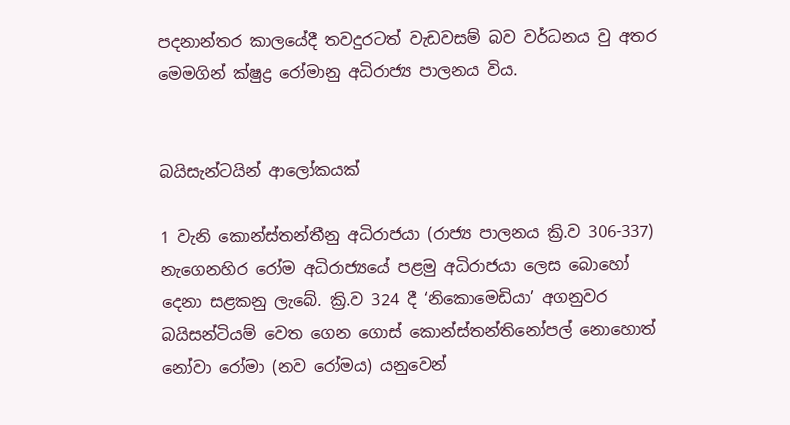පදනාන්තර කාලයේදී තවදුරටත් වැඩවසම් බව වර්ධනය වු අතර මෙමගින් ක්ෂුද්‍ර රෝමානු අධිරාජ්‍ය පාලනය විය.


බයිසැන්ටයින් ආලෝකයක්

1 වැනි කොන්ස්තන්තීනු අධිරාජයා (රාජ්‍ය පාලනය ක්‍රි.ව 306-337) නැගෙනහිර රෝම අධිරාජ්‍යයේ පළමු අධිරාජයා ලෙස බොහෝ දෙනා සළකනු ලැබේ. ක්‍රි.ව 324 දී ‘නිකොමෙඩියා’ අගනුවර බයිසන්ටියම් වෙත ගෙන ගොස් කොන්ස්තන්තිනෝපල් නොහොත් නෝවා රෝමා (නව රෝමය) යනුවෙන්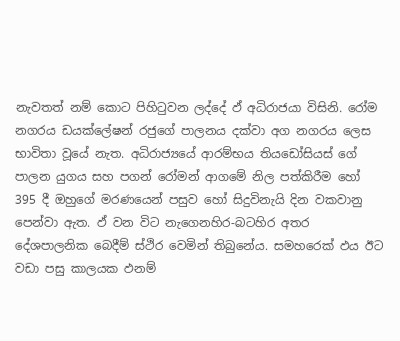නැවතත් නම් කොට පිහිටුවන ලද්දේ ඵ් අධිරාජයා විසිනි. රෝම නගරය ඩයක්ලේෂන් රජුගේ පාලනය දක්වා අග නගරය ලෙස භාවිතා වූයේ නැත. අධිරාජ්‍යයේ ආරම්භය තියඩෝසියස් ගේ පාලන යුගය සහ පගන් රෝමන් ආගමේ නිල පත්කිරීම හෝ 395 දී ඔහුගේ මරණයෙන් පසුව හෝ සිදුවිනැයි දින වකවානු පෙන්වා ඇත. ඵ් වන විට නැගෙනහිර-බටහිර අතර දේශපාලනික බෙදීම් ස්ථිර වෙමින් තිබුනේය. සමහරෙක් ඵය ඊට වඩා පසු කාලයක ඵනම්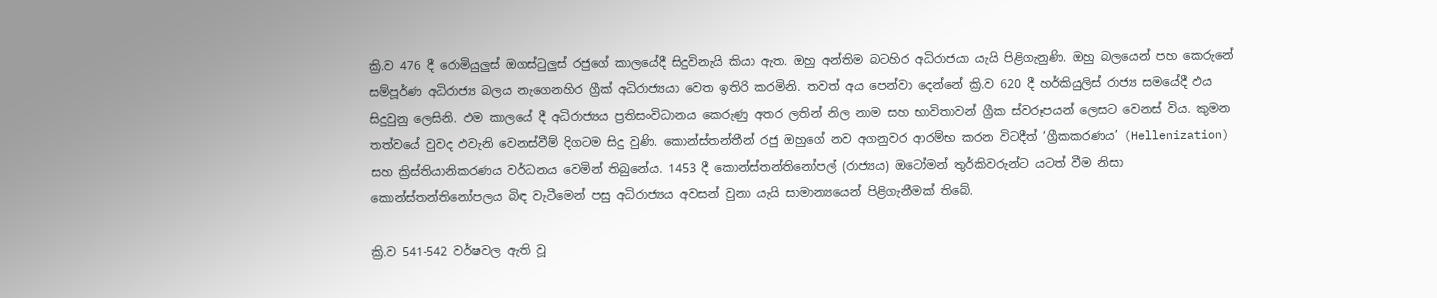ක්‍රි.ව 476 දී රොමියුලුස් ඔගස්ටුලුස් රජුගේ කාලයේදී සිදුවිනැයි කියා ඇත. ඔහු අන්තිම බටහිර අධිරාජයා යැයි පිළිගැනුණි. ඔහු බලයෙන් පහ කෙරුනේ සම්පූර්ණ අධිරාජ්‍ය බලය නැගෙනහිර ග්‍රීක් අධිරාජ්‍යයා වෙත ඉතිරි කරමිනි. තවත් අය පෙන්වා දෙන්නේ ක්‍රි.ව 620 දී හර්කියුලිස් රාජ්‍ය සමයේදී ඵය සිදුවුනු ලෙසිනි. ඵම කාලයේ දී අධිරාජ්‍යය ප්‍රතිසංවිධානය කෙරුණු අතර ලතින් නිල නාම සහ භාවිතාවන් ග්‍රීක ස්වරූපයන් ලෙසට වෙනස් විය. කුමන තත්වයේ වුවද ඵවැනි වෙනස්වීම් දිගටම සිදු වුණි. කොන්ස්තන්තීන් රජු ඔහුගේ නව අගනුවර ආරම්භ කරන විටදීත් ‘ග්‍රීකකරණය’ (Hellenization) සහ ක්‍රිස්තියානිකරණය වර්ධනය වෙමින් තිබුනේය. 1453 දී කොන්ස්තන්තිනෝපල් (රාජ්‍යය) ඔටෝමන් තුර්කිවරුන්ට යටත් වීම නිසා කොන්ස්තන්තිනෝපලය බිඳ වැටීමෙන් පසු අධිරාජ්‍යය අවසන් වුනා යැයි සාමාන්‍යයෙන් පිළිගැනීමක් තිබේ.

ක්‍රි.ව 541-542 වර්ෂවල ඇති වූ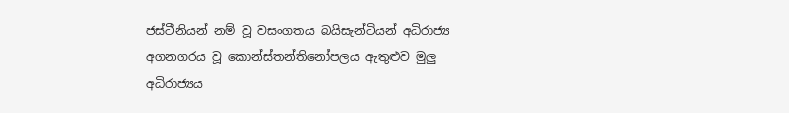ජස්ටීනියන් නම් වූ වසංගතය බයිසැන්ටියන් අධිරාජ්‍ය අගනගරය වූ කොන්ස්තන්තිනෝපලය ඇතුළුව මුලු අධිරාජ්‍යය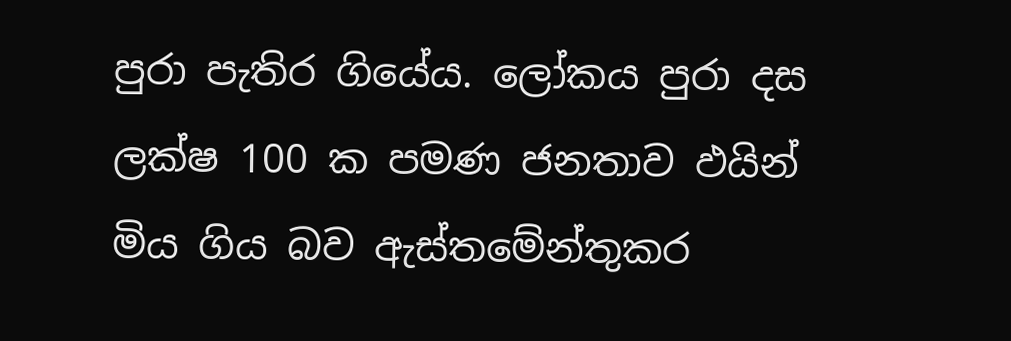පුරා පැතිර ගියේය. ලෝකය පුරා දස ලක්ෂ 100 ක පමණ ජනතාව ඵයින් මිය ගිය බව ඇස්තමේන්තුකර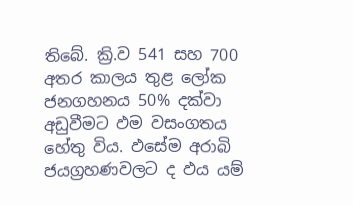තිබේ. ක්‍රි.ව 541 සහ 700 අතර කාලය තුළ ලෝක ජනගහනය 50% දක්වා අඩුවීමට ඵම වසංගතය හේතු විය. ඵසේම අරාබි ජයග්‍රහණවලට ද ඵය යම්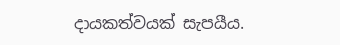දායකත්වයක් සැපයීය.